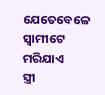ଯେତେବେଳେ
ସ୍ୱାମୀଟେ ମରିଯାଏ
ସ୍ତ୍ରୀ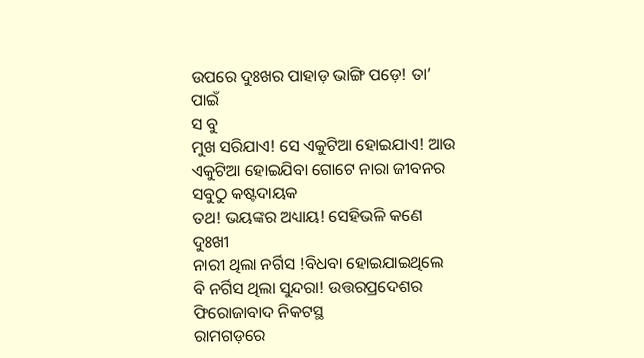ଉପରେ ଦୁଃଖର ପାହାଡ଼ ଭାଙ୍ଗି ପଡ଼େ! ତା’ ପାଇଁ
ସ ବୁ
ମୁଖ ସରିଯାଏ! ସେ ଏକୁଟିଆ ହୋଇଯାଏ! ଆଉ ଏକୁଟିଆ ହୋଇଯିବା ଗୋଟେ ନାରା ଜୀବନର ସବୁଠୁ କଷ୍ଟଦାୟକ
ତଥ! ଭୟଙ୍କର ଅଧ୍ୟାୟ! ସେହିଭଳି କଣେ ଦୁଃଖୀ
ନାରୀ ଥିଲା ନର୍ଗିସ !ବିଧବା ହୋଇଯାଇଥିଲେ
ବି ନର୍ଗିସ ଥିଲା ସୁନ୍ଦରା! ଉତ୍ତରପ୍ରଦେଶର ଫିରୋଜାବାଦ ନିକଟସ୍ଥ
ରାମଗଡ଼ରେ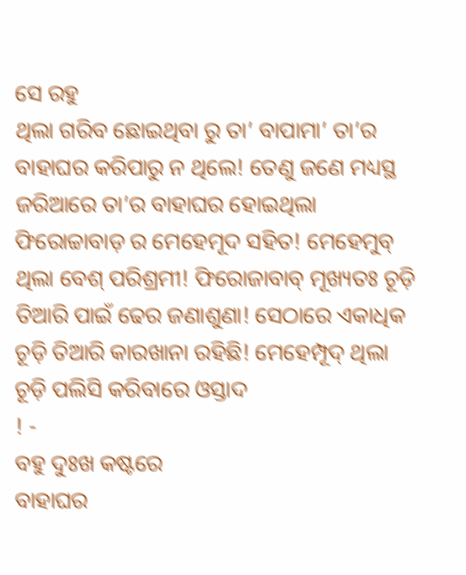ସେ ରହୁ
ଥିଲା ଗରିବ ଛୋଇଥିବା ରୁ ତା’ ବାପାମା’ ତା’ର ବାହାଘର କରିପାରୁ ନ ଥିଲେ! ତେଣୁ ଜଣେ ମଧ୍ୟସ୍ଥ
ଜରିଆରେ ତା’ର ବାହାଘର ହୋଇଥିଲା ଫିରୋଚ୍ଚାବାଡ଼ ର ମେହେମୂଦ ସହିତ! ମେହେମୁବ୍ ଥିଲା ବେଶ୍ ପରିଶ୍ରମୀ! ଫିରୋଜାବାବ୍ ମୂଖ୍ୟତଃ ଚୂଡ଼ି ତିଆରି ପାଇଁ ଢେର ଜଣାଶୁଣା! ସେଠାରେ ଏକାଧିକ ଚୂଡ଼ି ତିଆରି କାରଖାନା ରହିଛି! ମେହେମ୍ପୂଦ୍ ଥିଲା ଚୂଡ଼ି ପଲିସି କରିବାରେ ଓସ୍ତାଦ
! -
ବହୁ ଦୁଃଖ କଷ୍ଟରେ
ବାହାଘର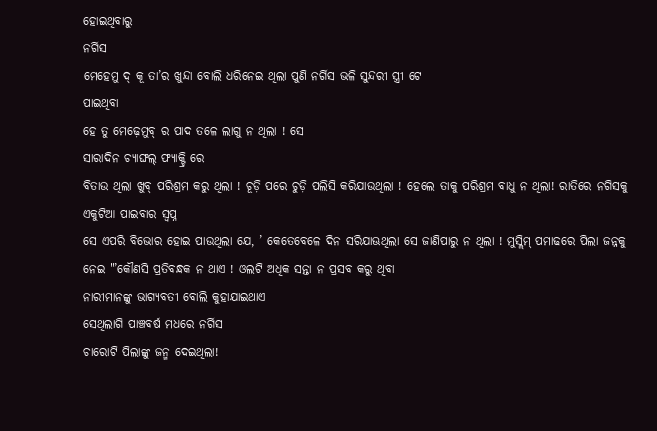ହୋଇଥିବାରୁ
ନର୍ଗିସ
ମେହେମୁ ଦ୍ କୂ ତା’ର ଖୁନ୍ଦା ବୋଲି ଧରିନେଇ ଥିଲା ପୁଣି ନର୍ଗିସ ଭଳି ସୁନ୍ଦରୀ ସ୍ତ୍ରୀ ଟେ
ପାଇଥିବା
ହେ ତୁ ମେଢ଼େମୁବ୍ ର ପାଦ ତଳେ ଲାଗୁ ନ ଥିଲା ! ସେ
ସାରାଦିନ ଚ୍ୟାଙ୍ଘଲ୍ ଫ୍ୟାକ୍ଟ୍ରି ରେ
ବିତାଉ ଥିଲା ଖୁବ୍ ପରିଶ୍ରମ କରୁ ଥିଲା ! ଚୂଡ଼ି ପରେ ଚୁଡ଼ି ପଲିସି କରିଯାଉଥିଲା ! ହେଲେ ତାକୁ ପରିଶ୍ରମ ବାଧୁ ନ ଥିଲା! ରାତିରେ ନଗିସକୁ ଏକୁଟିଆ ପାଇବାର ସ୍ବପ୍ନ
ସେ ଏପରି ବିଭୋର ହୋଇ ପାଉଥିଲା ଯେ, ’ କେତେବେଳେ ଦିନ ସରିଯାଊଥିଲା ସେ ଜାଣିପାରୁ ନ ଥିଲା ! ମୁସ୍ଲିମ୍ ପମାଢରେ ପିଲା ଜନ୍ନକୁ ନେଇ "’କୌଣସି ପ୍ରତିବନ୍ଧକ ନ ଥାଏ ! ଓଲଟି ଅଧିକ ସନ୍ତା ନ ପ୍ରସବ କରୁ ଥିବା
ନାରୀମାନଙ୍କୁ ଭାଗ୍ୟବତୀ ବୋଲି କୁହାଯାଇଥାଏ
ସେଥିଲାଗି ପାଞ୍ଚବର୍ଷ ମଧରେ ନର୍ଗିସ
ଚାରୋଟି ପିଲାଙ୍କୁ ଜନ୍ମ ଦେଇଥିଲା!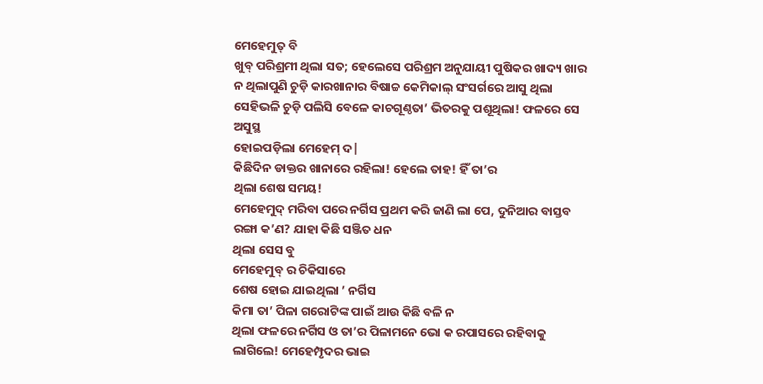ମେହେମୁତ୍ ବି
ଖୁବ୍ ପରିଶ୍ରମୀ ଥିଲା ସତ; ହେଲେସେ ପରିଶ୍ରମ ଅନୁଯାୟୀ ପୁଷିକର ଖାଦ୍ୟ ଖାର ନ ଥିଲାପୁଣି ଚୁଡ଼ି କାରଖାନାର ବିଷାଚ୍ଚ କେମିକାଲ୍ ସଂସର୍ଗରେ ଆସୁ ଥିଲା ସେହିଭଳି ଚୁଡ଼ି ପଲିସି ବେଳେ କାଚଗୂଣ୍ଠତା’ ଭିତରକୁ ପଶୂଥିଲା! ଫଳରେ ସେ ଅସୁସ୍ଥ
ହୋଇପଡ଼ିଲା ମେହେମ୍ ଦ|
କିଛିଦିନ ଡାକ୍ତର ଖାନାରେ ରହିଲା! ହେଲେ ତାହ! ହିଁ ତା’ର
ଥିଲା ଶେଷ ସମୟ!
ମେହେମୁଦ୍ ମରିବା ପରେ ନର୍ଗିସ ପ୍ରଥମ କରି ଜାଣି ଲା ପେ, ଦୁନିଆର ବାସ୍ତବ ରଙ୍ଗା କ’ଣ? ଯାହା କିଛି ସଞ୍ଜିତ ଧନ
ଥିଲା ସେସ ବୁ
ମେହେମୁବ୍ ର ଚିକିସାରେ
ଶେଷ ହୋଇ ଯାଇଥିଲା ’ ନର୍ଗିସ
କିମା ତା’ ପିଳା ଗରୋଟିଙ୍କ ପାଇଁ ଆଉ କିଛି ବଳି ନ
ଥିଲା ଫଳରେ ନର୍ଗିସ ଓ ତା’ର ପିଳାମନେ ଭୋ କ ରପାସରେ ରହିବାକୁ ଲାଗିଲେ! ମେହେମ୍ପୃଦର ଭାଇ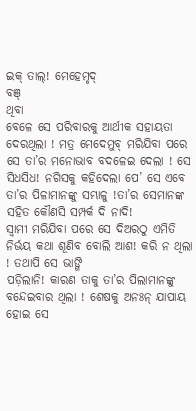ଇକ୍ ତାଲ୍! ମେହେମୃଦ୍
ବଞ୍
ଥିବା
ବେଳେ ସେ ପରିବାରକୁ ଆର୍ଥୀକ ସହାୟତା ଦେରଥିଲା ! ମତ୍ର ମେଦେମୁବ୍ ମରିଯିବା ପରେ ସେ ତା’ର ମନୋଭାବ ବଦଳେଇ ଦେଲା ! ସେ ସିଧସିଧ! ନଗିସକୁ କହିଦେଲା ପେ’ ସେ ଏବେ ତା’ର ପିଳାମାନଙ୍କୁ ସମ୍ଭାଳୁ !ତା’ର ସେମାନଙ୍କ ସହିତ କୌଣସି ସମ୍ପର୍କ ଦି ନାଦି!
ସ୍ୱାମୀ ମରିଯିବା ପରେ ସେ ଦିଅରଠୁ ଏମିତି ନିର୍ଭୟ କଥା ଶୂଣିବ ବୋଲି ଆଶ! କରି ନ ଥିଲା ! ତଥାପି ସେ ଭାଙ୍ଗି
ପଡ଼ିଲାନି! କାରଣ ତାକୁ ତା’ର ପିଲାମାନଙ୍କୁ ବନ୍ଦେଇବାର ଥିଲା ! ଶେଷକୁ ଅନଃନ୍ ଯାପାୟ ହୋଇ ସେ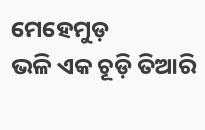ମେହେମୁଡ଼
ଭଳି ଏକ ଚୂଡ଼ି ତିଆରି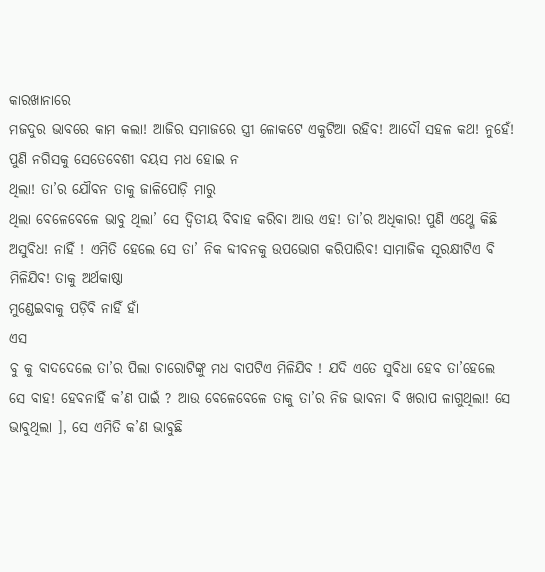କାରଖାନାରେ
ମଜଦୁର ଭାବରେ କାମ କଲା! ଆଜିର ସମାଜରେ ସ୍ତ୍ରୀ ଳୋକଟେ ଏକୁଟିଆ ରହିବ! ଆଦୌ ସହଳ କଥ! ନୁହେଁ! ପୁଣି ନଗିସକୁ ସେତେବେଶୀ ବୟସ ମଧ ହୋଇ ନ
ଥିଲା! ତା’ର ଯୌବନ ତାକୁ ଜାଳିପୋଡ଼ି ମାରୁ
ଥିଲା ବେଳେବେଳେ ଭାବୁ ଥିଲା’ ସେ ଦ୍ୱିତୀୟ ବିବାହ କରିବା ଆଉ ଏହ! ତା’ର ଅଧିକାର! ପୁଣି ଏଥ୍ଗେ କିଛି ଅସୁବିଧ! ନାହିଁ ! ଏମିତି ହେଲେ ସେ ତା’ ନିକ ବ୍ଦୀବନକୁ ଉପଭୋଗ କରିପାରିବ! ସାମାଜିକ ସୂରକ୍ଷୀଟିଏ ବି ମିଳିଯିବ! ତାକୁ ଅର୍ଥକାଷ୍ଠା
ମୁଣ୍ଡେଇବାକୁ ପଡ଼ିବି ନାହିଁ ହାଁ
ଏସ
ବୁ କୁ ବାଦଦେଲେ ତା’ର ପିଲା ଚାରୋଟିଙ୍କୁ ମଧ ବାପଟିଏ ମିଳିଯିବ ! ଯଦି ଏତେ ସୁବିଧା ହେବ ତା’ହେଲେ ସେ ବାହ! ହେବନାହିଁ କ’ଣ ପାଇଁ ? ଆଉ ବେଳେବେଳେ ତାକୁ ତା’ର ନିଜ ଭାବନା ବି ଖରାପ ଳାଗୁଥିଲା! ସେ ଭାବୁଥିଲା ], ସେ ଏମିତି କ’ଣ ଭାବୁଛି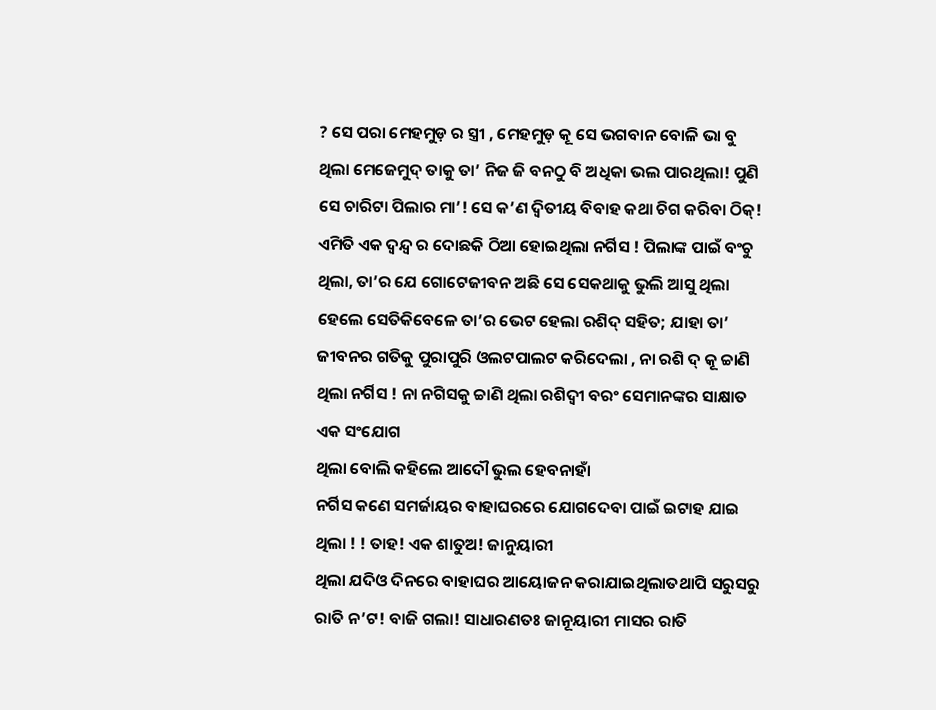? ସେ ପରା ମେହମୁଡ଼ ର ସ୍ତ୍ରୀ , ମେହମୁଡ଼ କୂ ସେ ଭଗବାନ ବୋଳି ଭା ବୁ
ଥିଲା ମେଜେମୁଦ୍ ତାକୁ ତା’ ନିଜ ଜି ବନଠୁ ବି ଅଧିକା ଭଲ ପାରଥିଲା! ପୁଣି ସେ ଚାରିଟା ପିଲାର ମା’! ସେ କ’ଣ ଦ୍ୱିତୀୟ ବିବାହ କଥା ଚିଗ କରିବା ଠିକ୍!
ଏମିତି ଏକ ଦ୍ବନ୍ଦ୍ବ ର ଦୋଛକି ଠିଆ ହୋଇଥିଲା ନର୍ଗିସ ! ପିଲାଙ୍କ ପାଇଁ ବଂଚୁ
ଥିଲା, ତା’ର ଯେ ଗୋଟେଜୀବନ ଅଛି ସେ ସେକଥାକୁ ଭୁଲି ଆସୁ ଥିଲା ହେଲେ ସେତିକିବେଳେ ତା’ର ଭେଟ ହେଲା ରଶିଦ୍ ସହିତ; ଯାହା ତା’ ଜୀବନର ଗତିକୁ ପୁରାପୁରି ଓଲଟପାଲଟ କରିଦେଲା , ନା ରଶି ଦ୍ କୂ ଚ୍ଚାଣି ଥିଲା ନର୍ଗିସ ! ନା ନଗିସକୁ ଚ୍ଚାଣି ଥିଲା ରଶିଦ୍ଵୀ ବରଂ ସେମାନଙ୍କର ସାକ୍ଷାତ ଏକ ସଂଯୋଗ
ଥିଲା ବୋଲି କହିଲେ ଆଦୌ ଭୁଲ ହେବନାହାଁ
ନର୍ଗିସ କଣେ ସମର୍ଜାୟର ବାହାଘରରେ ଯୋଗଦେବା ପାଇଁ ଇଟାହ ଯାଇ ଥିଲା ! ! ତାହ! ଏକ ଶାତୁଅ! ଜାନୁୟାରୀ
ଥିଲା ଯଦିଓ ଦିନରେ ବାହାଘର ଆୟୋଜନ କରାଯାଇଥିଲାତଥାପି ସରୁସରୁ ରାତି ନ’ଟ! ବାଜି ଗଲା! ସାଧାରଣତଃ ଜାନୂୟାରୀ ମାସର ରାତି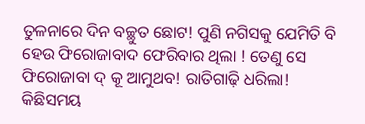ତୁଳନାରେ ଦିନ ବଚ୍ଛୁତ ଛୋଟ! ପୁଣି ନଗିସକୁ ଯେମିତି ବି ହେଉ ଫିରୋଜାବାଦ ଫେରିବାର ଥିଲା ! ତେଣୁ ସେ ଫିରୋଜାବା ଦ୍ କୂ ଆମୁଥବ! ରାତିଗାଢ଼ି ଧରିଲା! କିଛିସମୟ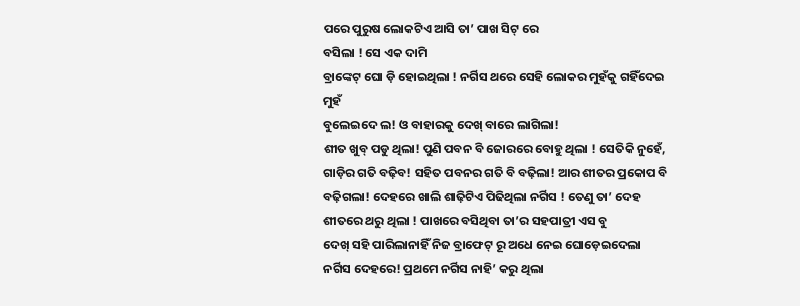ପରେ ପୁରୁଷ ଲୋକଟିଏ ଆସି ତା’ ପାଖ ସିଟ୍ ରେ
ବସିଲା ! ସେ ଏକ ଦାମି
ବ୍ରାଙ୍କେଟ୍ ଘୋ ଡ଼ି ହୋଇଥିଲା ! ନର୍ଗିସ ଥରେ ସେହି ଲୋକର ମୁହଁକୁ ଗହିଁଦେଇ ମୁହଁ
ବୁଲେଇଦେ ଲ! ଓ ବାହାରକୁ ଦେଖ୍ ବାରେ ଲାଗିଲା!
ଶୀତ ଖୁବ୍ ପଡୁ ଥିଲା! ପୁଣି ପବନ ବି ଜୋରରେ ବୋହୁ ଥିଲା ! ସେତିକି ନୁହେଁ, ଗାଡ଼ିର ଗତି ବଢ଼ିବ! ସହିତ ପବନର ଗତି ବି ବଢ଼ିଲା! ଆର ଶୀତର ପ୍ରକୋପ ବି ବଢ଼ିଗଲା! ଦେହରେ ଖାଲି ଶାଢ଼ିଟିଏ ପିଢିଥିଲା ନର୍ଗିସ ! ତେଣୁ ତା’ ଦେହ ଶୀତରେ ଥରୁ ଥିଲା ! ପାଖରେ ବସିଥିବା ତା’ର ସହପାତ୍ରୀ ଏସ ବୁ
ଦେଖ୍ ସହି ପାରିଲାନାହିଁ ନିଜ ବ୍ରାଫେଟ୍ ରୂ ଅଧେ ନେଇ ଘୋଡ଼େଇଦେଲା ନର୍ଗିସ ଦେହରେ! ପ୍ରଥମେ ନର୍ଗିସ ନାହି’ କରୁ ଥିଲା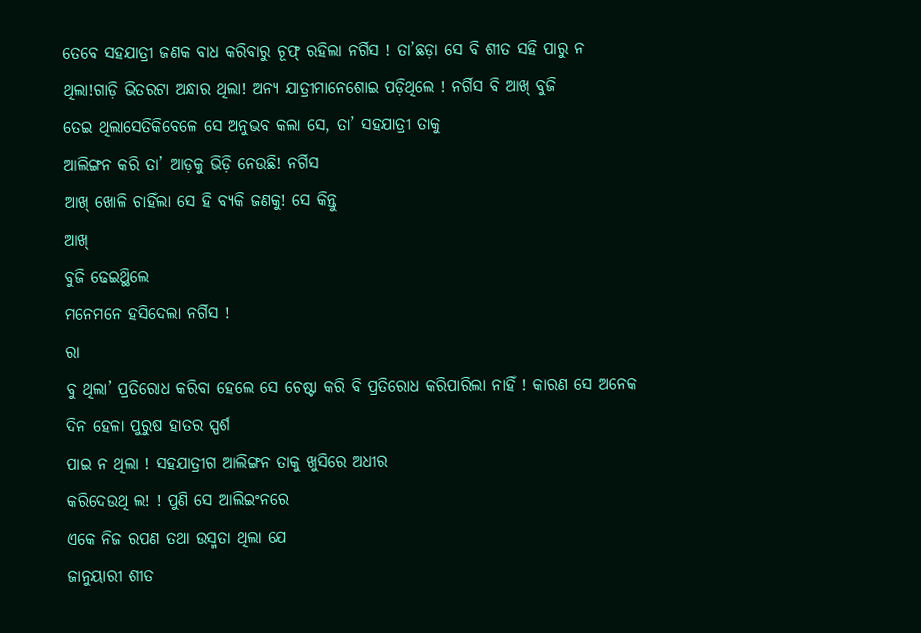ତେବେ ସହଯାତ୍ରୀ ଜଣକ ବାଧ କରିବାରୁ ଚୂଫ୍ ରହିଲା ନର୍ଗିସ ! ତା’ଛଡ଼ା ସେ ବି ଶୀତ ସହି ପାରୁ ନ
ଥିଲା!ଗାଡ଼ି ଭିତରଟା ଅନ୍ଧାର ଥିଲା! ଅନ୍ୟ ଯାତ୍ରୀମାନେଶୋଇ ପଡ଼ିଥିଲେ ! ନର୍ଗିସ ବି ଆଖ୍ ବୁଜି
ତେଇ ଥିଲାସେତିକିବେଳେ ସେ ଅନୁଭବ କଲା ସେ, ତା’ ସହଯାତ୍ରୀ ତାକୁ
ଆଲିଙ୍ଗନ କରି ତା’ ଆଡ଼କୁ ଭିଡ଼ି ନେଉଛି! ନର୍ଗିସ
ଆଖ୍ ଖୋଳି ଚାହିଁଲା ସେ ହି ବ୍ଯକି ଜଣକୁ! ସେ କିନ୍ତୁ
ଆଖ୍
ବୁଜି ଢେଇଥ୍ଥିଲେ
ମନେମନେ ହସିଦେଲା ନର୍ଗିସ !
ରା
ବୁ ଥିଲା’ ପ୍ରତିରୋଧ କରିବା ହେଲେ ସେ ଚେଷ୍ଟା କରି ବି ପ୍ରତିରୋଧ କରିପାରିଲା ନାହିଁ ! କାରଣ ସେ ଅନେକ ଦିନ ହେଳା ପୁରୁଷ ହାତର ସ୍ପର୍ଶ
ପାଇ ନ ଥିଲା ! ସହଯାତ୍ରୀଗ ଆଲିଙ୍ଗନ ତାକୁ ଖୁସିରେ ଅଧୀର
କରିଦେଉଥି ଲ! ! ପୁଣି ସେ ଆଲିଇଂନରେ
ଏକେ ନିଜ ରପଣ ତଥା ଉସ୍ମତା ଥିଲା ଯେ
ଜାନୁୟାରୀ ଶୀତ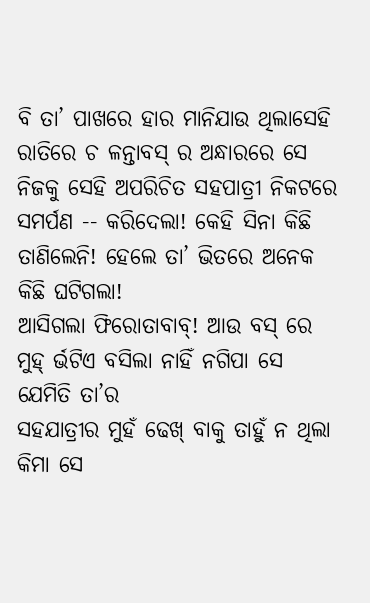ବି ତା’ ପାଖରେ ହାର ମାନିଯାଉ ଥିଲାସେହି ରାତିରେ ଚ ଳନ୍ତାବସ୍ ର ଅନ୍ଧାରରେ ସେ ନିଜକୁ ସେହି ଅପରିଚିତ ସହପାତ୍ରୀ ନିକଟରେ ସମର୍ପଣ -- କରିଦେଲା! କେହି ସିନା କିଛି ତାଣିଲେନି! ହେଲେ ତା’ ଭିତରେ ଅନେକ କିଛି ଘଟିଗଲା!
ଆସିଗଲା ଫିରୋତାବାବ୍! ଆଉ ବସ୍ ରେ ମୁହ୍ ର୍ଭଟିଏ ବସିଲା ନାହିଁ ନଗିପା ସେ ଯେମିତି ତା’ର
ସହଯାତ୍ରୀର ମୁହଁ ଢେଖ୍ ବାକୁ ତାହୁଁ ନ ଥିଲା କିମା ସେ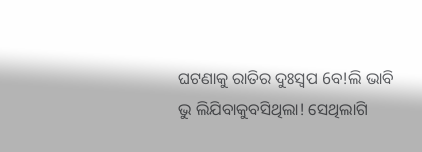ଘଟଣାକୁ ରାତିର ଦୁଃସ୍ଵପ 6ବ!ଲି ଭାବି ଭୁ ଲିଯିବାକୁବସିଥିଲା! ସେଥିଲାଗି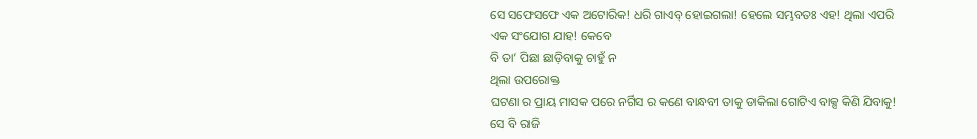ସେ ସଫେସଫେ ଏକ ଅଟୋରିକ! ଧରି ଗାଏବ୍ ହୋଇଗଲା! ହେଲେ ସମ୍ଭବତଃ ଏହ! ଥିଲା ଏପରି ଏକ ସଂଯୋଗ ଯାହ! କେବେ
ବି ତା’ ପିଛା ଛାଡ଼ିବାକୁ ଚାହୁଁ ନ
ଥିଲା ଉପରୋକ୍ତ
ଘଟଣା ର ପ୍ରାୟ ମାସକ ପରେ ନର୍ଗିସ ର କଣେ ବାନ୍ଧବୀ ତାକୁ ଡାକିଲା ଗୋଟିଏ ବାକ୍ସ କିଣି ଯିବାକୁ! ସେ ବି ରାଜି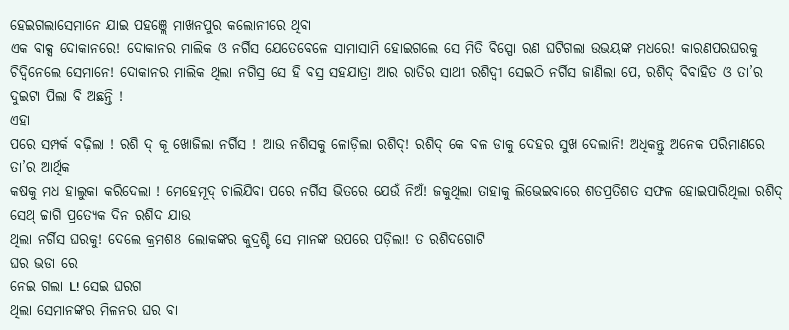ହେଇଗଲାସେମାନେ ଯାଇ ପହଞ୍ଲେ ମାଖନପୁର କଲୋନୀରେ ଥିବା
ଏକ ବାକ୍ସ ଦୋକାନରେ! ଦୋକାନର ମାଲିକ ଓ ନର୍ଗିସ ଯେତେବେଳେ ସାମାସାମି ହୋଇଗଲେ ସେ ମିତି ବିସ୍ପୋ ରଣ ଘଟିଗଲା ଉଭୟଙ୍କ ମଧରେ! କାରଣପରଘରକୁ ଚିଦ୍ଵିନେଲେ ସେମାନେ! ଦୋକାନର ମାଲିକ ଥିଲା ନଗିସ୍ର ସେ ହି ବସ୍ର ସହଯାତ୍ରା ଆର ରାତିର ସାଥୀ ରଶିଦ୍ଵୀ ସେଇଠି ନର୍ଗିସ ଜାଣିଲା ପେ, ରଶିଦ୍ ବିବାହିତ ଓ ତା’ର ଦୁଇଟା ପିଲା ବି ଅଛନ୍ତି !
ଏହା
ପରେ ସମ୍ପର୍କ ବଢ଼ିଲା ! ରଶି ଦ୍ କୂ ଖୋଜିଲା ନର୍ଗିସ ! ଆଉ ନଶିସକୁ ଳୋଡ଼ିଲା ରଶିଦ୍! ରଶିଦ୍ କେ ବଳ ଡାକୁ ଦେହର ସୁଖ ଦେଲାନି! ଅଧିକନ୍ତୁ ଅନେକ ପରିମାଣରେ ତା’ର ଆର୍ଥିକ
କଷକୁ ମଧ ହାଲୁକା କରିଦେଲା ! ମେହେମୂଦ୍ ଚାଲିଯିବା ପରେ ନର୍ଗିସ ଭିତରେ ଯେଉଁ ନିଅଁ! ଜକୁଥିଲା ତାହାକୁ ଲିଭେଇବାରେ ଶତପ୍ରତିଶତ ସଫଳ ହୋଇପାରିଥିଲା ରଶିଦ୍
ସେଥ୍ ଚ୍ଚାଗି ପ୍ରତ୍ୟେକ ଦିନ ରଶିଦ ଯାଉ
ଥିଲା ନର୍ଗିସ ଘରକୁ! ଦେଲେ କ୍ରମଶ8 ଲୋକଙ୍କର କୁଦ୍ରଶ୍ଚି ସେ ମାନଙ୍କ ଉପରେ ପଡ଼ିଲା! ତ ରଶିଦଗୋଟି
ଘର ଭଡା ରେ
ନେଇ ଗଲା L! ସେଇ ଘରଗ
ଥିଲା ସେମାନଙ୍କର ମିଳନର ଘର ବା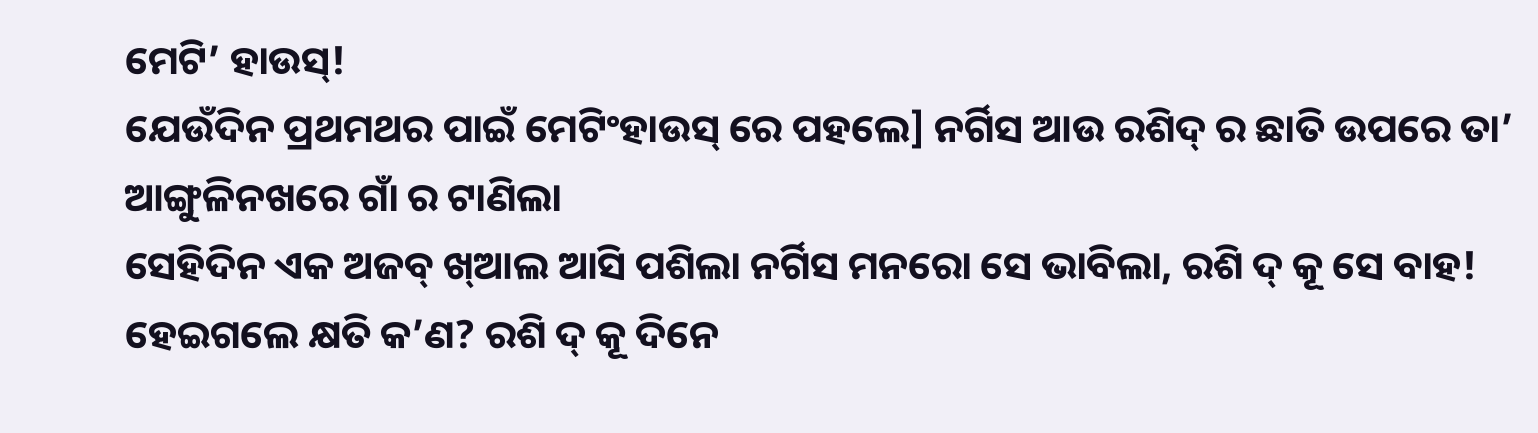ମେଟି’ ହାଉସ୍!
ଯେଉଁଦିନ ପ୍ରଥମଥର ପାଇଁ ମେଟିଂହାଉସ୍ ରେ ପହଲେ] ନର୍ଗିସ ଆଉ ରଶିଦ୍ ର ଛାତି ଉପରେ ତା’ ଆଙ୍ଗୁଳିନଖରେ ଗାଁ ର ଟାଣିଲା
ସେହିଦିନ ଏକ ଅଜବ୍ ଖ୍ଆଲ ଆସି ପଶିଲା ନର୍ଗିସ ମନରୋ ସେ ଭାବିଲା, ରଶି ଦ୍ କୂ ସେ ବାହ! ହେଇଗଲେ କ୍ଷତି କ’ଣ? ରଶି ଦ୍ କୂ ଦିନେ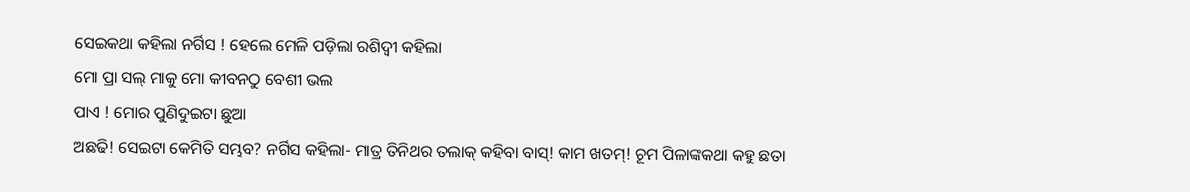ସେଇକଥା କହିଲା ନର୍ଗିସ ! ହେଲେ ମେଳି ପଡ଼ିଲା ରଶିଦ୍ଵୀ କହିଲା
ମୋ ପ୍ରା ସଲ୍ ମାକୁ ମୋ କୀବନଠୁ ବେଶୀ ଭଲ
ପାଏ ! ମୋର ପୁଣିଦୁଇଟା ଛୁଆ
ଅଛଢି! ସେଇଟା କେମିତି ସମ୍ଭବ? ନର୍ଗିସ କହିଲା- ମାତ୍ର ତିନିଥର ତଲାକ୍ କହିବା ବାସ୍! କାମ ଖତମ୍! ଚୂମ ପିଳାଙ୍କକଥା କହୁ ଛତା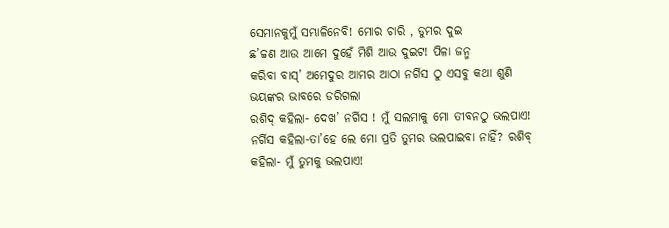ସେମାନକୁମୁଁ ସମ୍ଭାଳିନେବି! ମୋର ଚାରି , ଡୁମର ଦୁଇ
ଛ’ଚ୍ଚଣ ଆଉ ଆମେ ଦୁହେଁ ମିଶି ଆଉ ଦୁଇଟ! ପିଳା ଜନ୍ମ
କରିବା ବାସ୍’ ଅମେଦୁର ଆମର ଆଠା ନର୍ଗିସ ଠୁ ଏସବୁ କଥା ଶୁଣି ଭୟଙ୍କର ଭାବରେ ଡରିଗଲା
ରଶିଦ୍ କହିଲା- ଦେଖ’ ନର୍ଗିସ ! ମୁଁ ସଲମାକୁ ମୋ ତୀବନଠୁ ଭଲପାଏ! ନର୍ଗିସ କହିଲା-ତା’ହେ ଲେ ମୋ ପ୍ରତି ତୁମର ଭଲପାଇବା ନାହିଁ? ରଶିବ୍ କହିଲା- ମୁଁ ତୁମକୁ ଭଲପାଏ!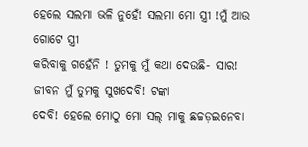ହେଲେ ସଲମା ଭଳି ନୁହେଁ! ସଲମା ମୋ ସ୍ତ୍ରୀ !ମୁଁ ଆଉ ଗୋଟେ ସ୍ତ୍ରୀ
କରିବାକୁ ଗହେଁନି ! ତୁମକୁ ମୁଁ କଥା ଦେଉଛି- ସାର! ଜୀବନ ମୁଁ ତୁମକୁ ସୁଖଦେବି! ଟଙ୍କା
ଦେବି! ହେଲେ ମୋଠୁ ମୋ ସଲ୍ ମାକୁ ଛଚ୍ଚଡ଼ଇନେବା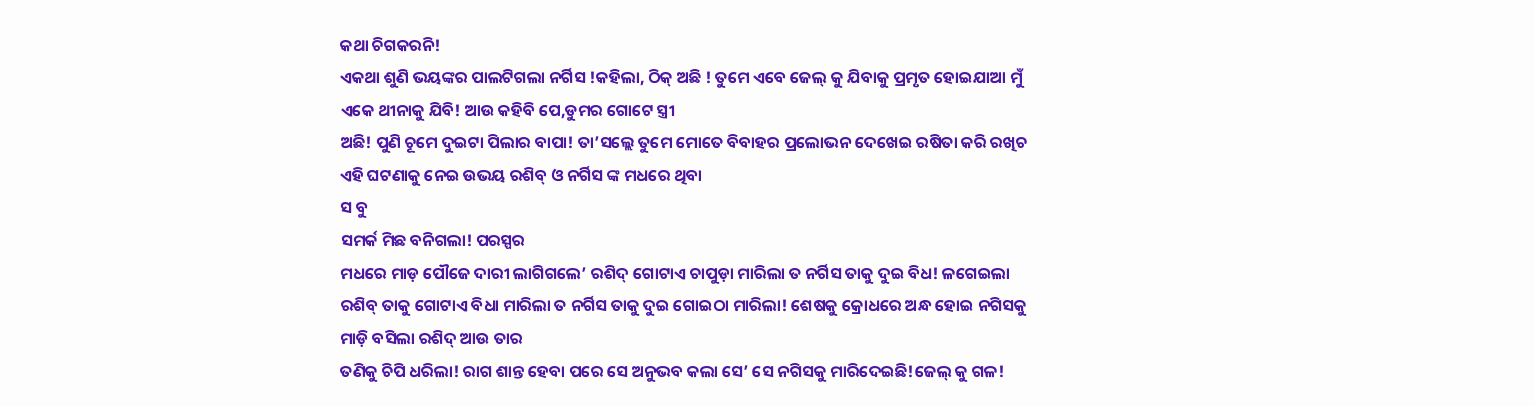କଥା ଚିଗକରନି!
ଏକଥା ଶୁଣି ଭୟଙ୍କର ପାଲଟିଗଲା ନର୍ଗିସ !କହିଲା, ଠିକ୍ ଅଛି ! ତୁମେ ଏବେ ଜେଲ୍ କୁ ଯିବାକୁ ପ୍ରମୃତ ହୋଇଯାଆ ମୁଁ ଏକେ ଥୀନାକୁ ଯିବି! ଆଉ କହିବି ପେ,ଡୁମର ଗୋଟେ ସ୍ତ୍ରୀ
ଅଛି! ପୁଣି ଚୂମେ ଦୁଇଟା ପିଲାର ବାପା! ତା’ସଲ୍ଲେ ତୁମେ ମୋତେ ବିବାହର ପ୍ରଲୋଭନ ଦେଖେଇ ରଷିତା କରି ରଖିଚ
ଏହି ଘଟଣାକୁ ନେଇ ଉଭୟ ରଶିବ୍ ଓ ନର୍ଗିସ ଙ୍କ ମଧରେ ଥିବା
ସ ବୁ
ସମର୍କ ମିଛ ବନିଗଲା! ପରସ୍ପର
ମଧରେ ମାଡ଼ ପୌଜେ ଦାରୀ ଲାଗିଗଲେ’ ରଶିଦ୍ ଗୋଟାଏ ଚାପୁଡ଼ା ମାରିଲା ତ ନର୍ଗିସ ତାକୁ ଦୁଇ ବିଧ! ଳଗେଇଲା ରଶିବ୍ ତାକୁ ଗୋଟାଏ ବିଧା ମାରିଲା ତ ନର୍ଗିସ ତାକୁ ଦୁଇ ଗୋଇଠା ମାରିଲା! ଶେଷକୁ କ୍ରୋଧରେ ଅନ୍ଧ ହୋଇ ନଗିସକୁ ମାଡ଼ି ବସିଲା ରଶିଦ୍ ଆଉ ତାର
ତଣିକୁ ଚିପି ଧରିଲା! ରାଗ ଶାନ୍ତ ହେବା ପରେ ସେ ଅନୁଭବ କଲା ସେ’ ସେ ନଗିସକୁ ମାରିଦେଇଛି!ଜେଲ୍ କୁ ଗଳ!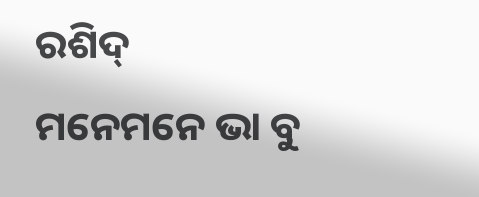ରଶିଦ୍
ମନେମନେ ଭା ବୁ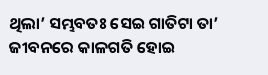ଥିଲା’ ସମ୍ଭବତଃ ସେଇ ଗାତିଟା ତା’ ଜୀବନରେ କାଳଗତି ହୋଇ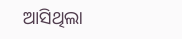ଆସିଥିଲା